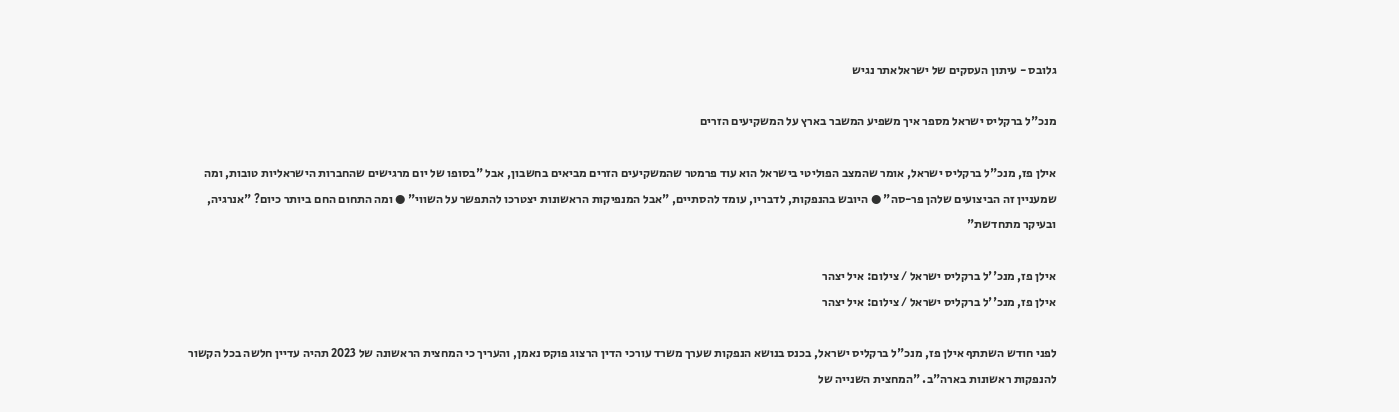גלובס - עיתון העסקים של ישראלאתר נגיש

מנכ"ל ברקליס ישראל מספר איך משפיע המשבר בארץ על המשקיעים הזרים

אילן פז, מנכ"ל ברקליס ישראל, אומר שהמצב הפוליטי בישראל הוא עוד פרמטר שהמשקיעים הזרים מביאים בחשבון, אבל "בסופו של יום מרגישים שהחברות הישראליות טובות, ומה שמעניין זה הביצועים שלהן פר-סה" ● היובש בהנפקות, לדבריו, עומד להסתיים, "אבל המנפיקות הראשונות יצטרכו להתפשר על השווי" ● ומה התחום החם ביותר כיום? "אנרגיה, ובעיקר מתחדשת"

אילן פז, מנכ''ל ברקליס ישראל / צילום: איל יצהר
אילן פז, מנכ''ל ברקליס ישראל / צילום: איל יצהר

לפני חודש השתתף אילן פז, מנכ"ל ברקליס ישראל, בכנס בנושא הנפקות שערך משרד עורכי הדין הרצוג פוקס נאמן, והעריך כי המחצית הראשונה של 2023 תהיה עדיין חלשה בכל הקשור להנפקות ראשונות בארה"ב. "המחצית השנייה של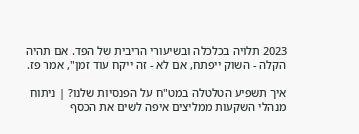2023 תלויה בכלכלה ובשיעורי הריבית של הפד. אם תהיה הקלה - השוק ייפתח, אם לא - זה ייקח עוד זמן", אמר פז.

איך תשפיע הטלטלה במט"ח על הפנסיות שלנו? | ניתוח
מנהלי השקעות ממליצים איפה לשים את הכסף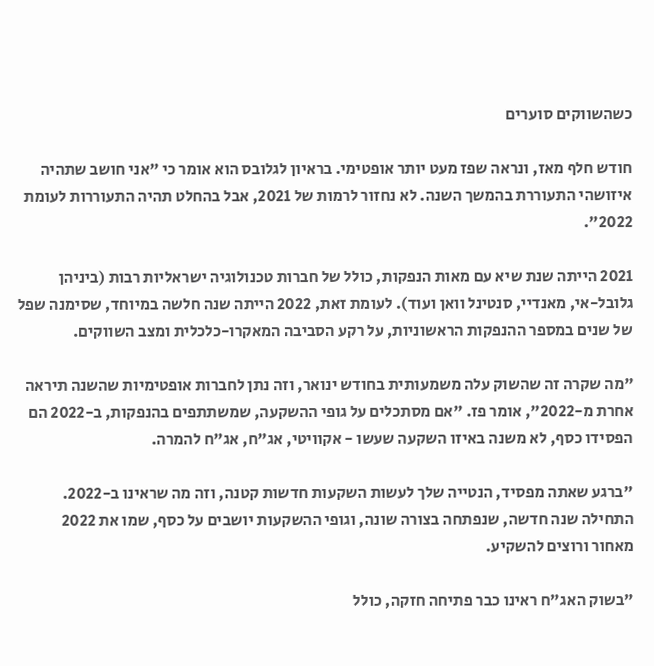כשהשווקים סוערים

חודש חלף מאז, ונראה שפז מעט יותר אופטימי. בראיון לגלובס הוא אומר כי "אני חושב שתהיה איזושהי התעוררת בהמשך השנה. לא נחזור לרמות של 2021, אבל בהחלט תהיה התעוררות לעומת 2022".

2021 הייתה שנת שיא עם מאות הנפקות, כולל של חברות טכנולוגיה ישראליות רבות (ביניהן גלובל-אי, מאנדיי, סנטינל וואן ועוד). לעומת זאת, 2022 הייתה שנה חלשה במיוחד, שסימנה שפל של שנים במספר ההנפקות הראשוניות, על רקע הסביבה המאקרו-כלכלית ומצב השווקים.

"מה שקרה זה שהשוק עלה משמעותית בחודש ינואר, וזה נתן לחברות אופטימיות שהשנה תיראה אחרת מ-2022", אומר פז. "אם מסתכלים על גופי ההשקעה, שמשתתפים בהנפקות, ב-2022 הם הפסידו כסף, לא משנה באיזו השקעה שעשו - אקוויטי, אג"ח, אג"ח להמרה.

"ברגע שאתה מפסיד, הנטייה שלך לעשות השקעות חדשות קטנה, וזה מה שראינו ב-2022. התחילה שנה חדשה, שנפתחה בצורה שונה, וגופי ההשקעות יושבים על כסף, שמו את 2022 מאחור ורוצים להשקיע.

"בשוק האג"ח ראינו כבר פתיחה חזקה, כולל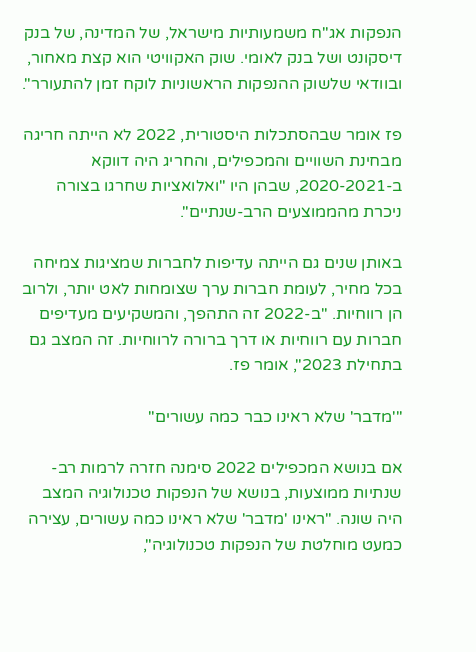הנפקות אג"ח משמעותיות מישראל, של המדינה, של בנק דיסקונט ושל בנק לאומי. שוק האקוויטי הוא קצת מאחור, ובוודאי שלשוק ההנפקות הראשוניות לוקח זמן להתעורר".

פז אומר שבהסתכלות היסטורית, 2022 לא הייתה חריגה מבחינת השוויים והמכפילים, והחריג היה דווקא ב-2020-2021, שבהן היו "ואלואציות שחרגו בצורה ניכרת מהממוצעים הרב-שנתיים".

באותן שנים גם הייתה עדיפות לחברות שמציגות צמיחה בכל מחיר, לעומת חברות ערך שצומחות לאט יותר, ולרוב הן רווחיות. "ב-2022 זה התהפך, והמשקיעים מעדיפים חברות עם רווחיות או דרך ברורה לרווחיות. זה המצב גם בתחילת 2023", אומר פז.

"'מדבר' שלא ראינו כבר כמה עשורים"

אם בנושא המכפילים 2022 סימנה חזרה לרמות רב-שנתיות ממוצעות, בנושא של הנפקות טכנולוגיה המצב היה שונה. "ראינו 'מדבר' שלא ראינו כמה עשורים, עצירה כמעט מוחלטת של הנפקות טכנולוגיה",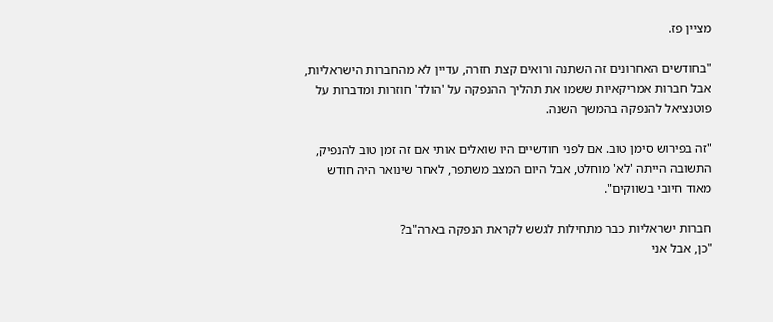מציין פז.

"בחודשים האחרונים זה השתנה ורואים קצת חזרה, עדיין לא מהחברות הישראליות, אבל חברות אמריקאיות ששמו את תהליך ההנפקה על 'הולד' חוזרות ומדברות על פוטנציאל להנפקה בהמשך השנה.

"זה בפירוש סימן טוב. אם לפני חודשיים היו שואלים אותי אם זה זמן טוב להנפיק, התשובה הייתה 'לא' מוחלט, אבל היום המצב משתפר, לאחר שינואר היה חודש מאוד חיובי בשווקים".

חברות ישראליות כבר מתחילות לגשש לקראת הנפקה בארה"ב?
"כן, אבל אני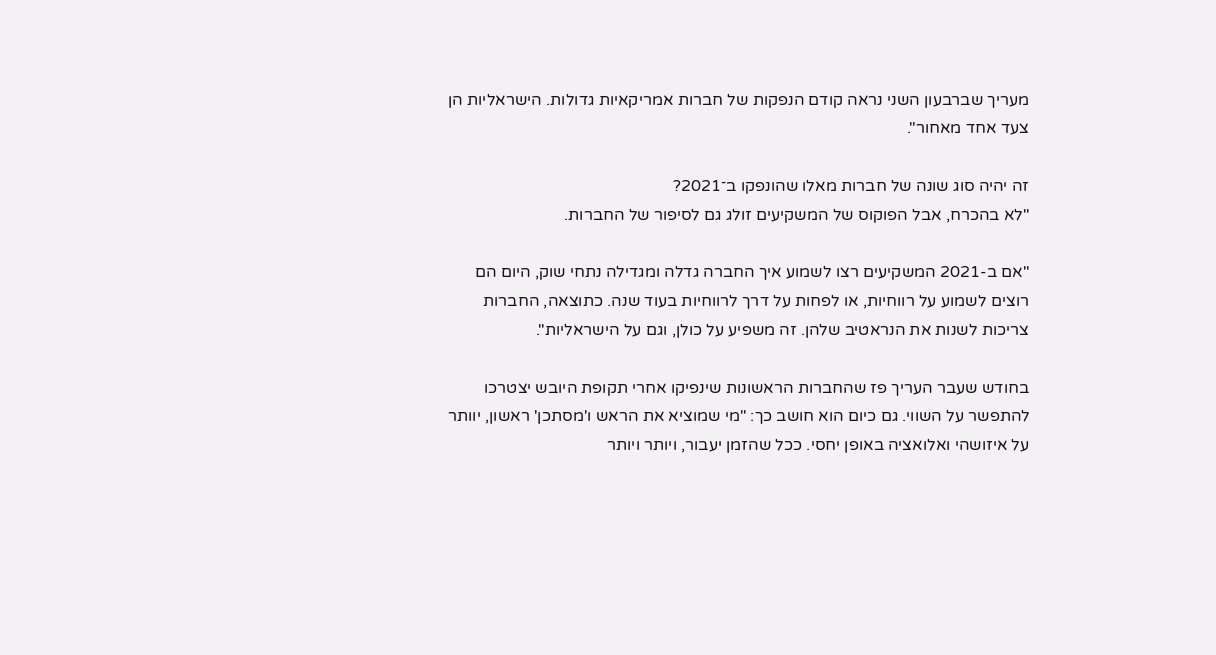מעריך שברבעון השני נראה קודם הנפקות של חברות אמריקאיות גדולות. הישראליות הן צעד אחד מאחור".

זה יהיה סוג שונה של חברות מאלו שהונפקו ב־2021?
"לא בהכרח, אבל הפוקוס של המשקיעים זולג גם לסיפור של החברות.

"אם ב-2021 המשקיעים רצו לשמוע איך החברה גדלה ומגדילה נתחי שוק, היום הם רוצים לשמוע על רווחיות, או לפחות על דרך לרווחיות בעוד שנה. כתוצאה, החברות צריכות לשנות את הנראטיב שלהן. זה משפיע על כולן, וגם על הישראליות".

בחודש שעבר העריך פז שהחברות הראשונות שינפיקו אחרי תקופת היובש יצטרכו להתפשר על השווי. גם כיום הוא חושב כך: "מי שמוציא את הראש ו'מסתכן' ראשון, יוותר על איזושהי ואלואציה באופן יחסי. ככל שהזמן יעבור, ויותר ויותר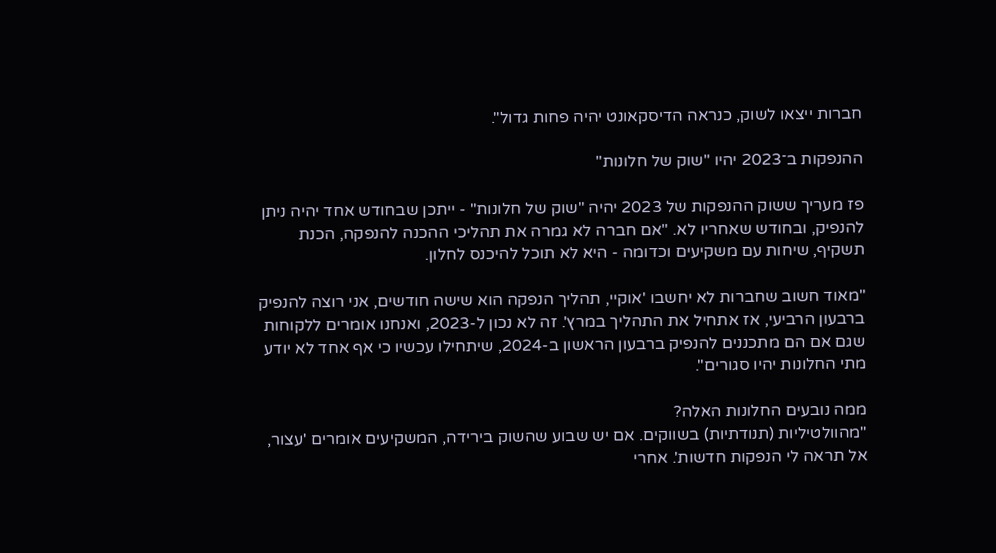חברות ייצאו לשוק, כנראה הדיסקאונט יהיה פחות גדול".

ההנפקות ב־2023 יהיו "שוק של חלונות"

פז מעריך ששוק ההנפקות של 2023 יהיה "שוק של חלונות" - ייתכן שבחודש אחד יהיה ניתן להנפיק, ובחודש שאחריו לא. "אם חברה לא גמרה את תהליכי ההכנה להנפקה, הכנת תשקיף, שיחות עם משקיעים וכדומה - היא לא תוכל להיכנס לחלון.

"מאוד חשוב שחברות לא יחשבו 'אוקיי, תהליך הנפקה הוא שישה חודשים, אני רוצה להנפיק ברבעון הרביעי, אז אתחיל את התהליך במרץ'. זה לא נכון ל-2023, ואנחנו אומרים ללקוחות שגם אם הם מתכננים להנפיק ברבעון הראשון ב-2024, שיתחילו עכשיו כי אף אחד לא יודע מתי החלונות יהיו סגורים".

ממה נובעים החלונות האלה?
"מהוולטיליות (תנודתיות) בשווקים. אם יש שבוע שהשוק בירידה, המשקיעים אומרים 'עצור, אל תראה לי הנפקות חדשות'. אחרי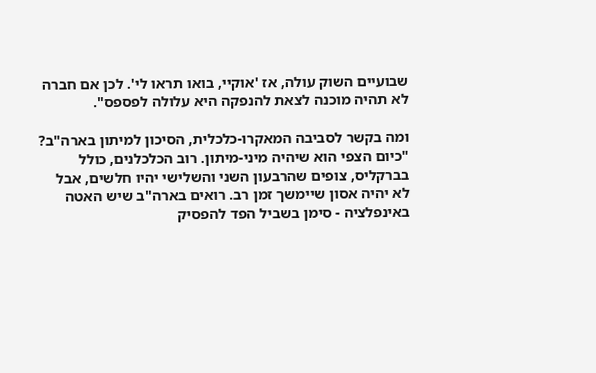שבועיים השוק עולה, אז 'אוקיי, בואו תראו לי'. לכן אם חברה לא תהיה מוכנה לצאת להנפקה היא עלולה לפספס".

ומה בקשר לסביבה המאקרו-כלכלית, הסיכון למיתון בארה"ב?
"כיום הצפי הוא שיהיה מיני-מיתון. רוב הכלכלנים, כולל בברקליס, צופים שהרבעון השני והשלישי יהיו חלשים, אבל לא יהיה אסון שיימשך זמן רב. רואים בארה"ב שיש האטה באינפלציה - סימן בשביל הפד להפסיק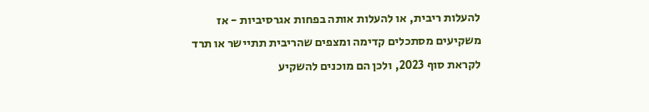להעלות ריבית, או להעלות אותה בפחות אגרסיביות - אז משקיעים מסתכלים קדימה ומצפים שהריבית תתיישר או תרד לקראת סוף 2023, ולכן הם מוכנים להשקיע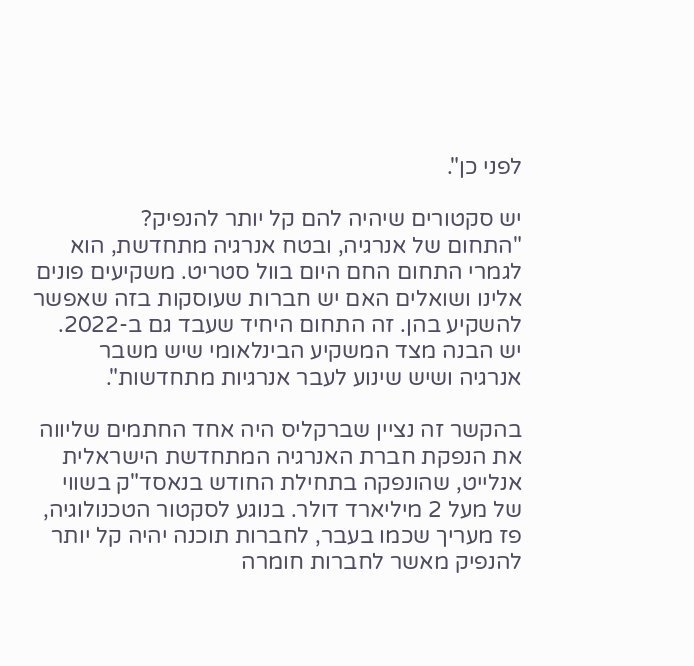לפני כן".

יש סקטורים שיהיה להם קל יותר להנפיק?
"התחום של אנרגיה, ובטח אנרגיה מתחדשת, הוא לגמרי התחום החם היום בוול סטריט. משקיעים פונים אלינו ושואלים האם יש חברות שעוסקות בזה שאפשר להשקיע בהן. זה התחום היחיד שעבד גם ב-2022. יש הבנה מצד המשקיע הבינלאומי שיש משבר אנרגיה ושיש שינוע לעבר אנרגיות מתחדשות".

בהקשר זה נציין שברקליס היה אחד החתמים שליווה את הנפקת חברת האנרגיה המתחדשת הישראלית אנלייט, שהונפקה בתחילת החודש בנאסד"ק בשווי של מעל 2 מיליארד דולר. בנוגע לסקטור הטכנולוגיה, פז מעריך שכמו בעבר, לחברות תוכנה יהיה קל יותר להנפיק מאשר לחברות חומרה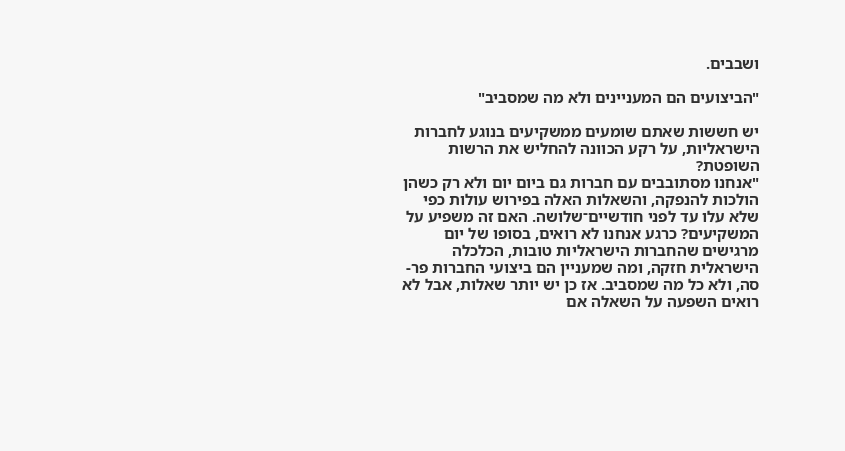ושבבים.

"הביצועים הם המעניינים ולא מה שמסביב"

יש חששות שאתם שומעים ממשקיעים בנוגע לחברות הישראליות, על רקע הכוונה להחליש את הרשות השופטת?
"אנחנו מסתובבים עם חברות גם ביום יום ולא רק כשהן הולכות להנפקה, והשאלות האלה בפירוש עולות כפי שלא עלו עד לפני חודשיים־שלושה. האם זה משפיע על המשקיעים? כרגע אנחנו לא רואים, בסופו של יום מרגישים שהחברות הישראליות טובות, הכלכלה הישראלית חזקה, ומה שמעניין הם ביצועי החברות פר-סה, ולא כל מה שמסביב. אז כן יש יותר שאלות, אבל לא רואים השפעה על השאלה אם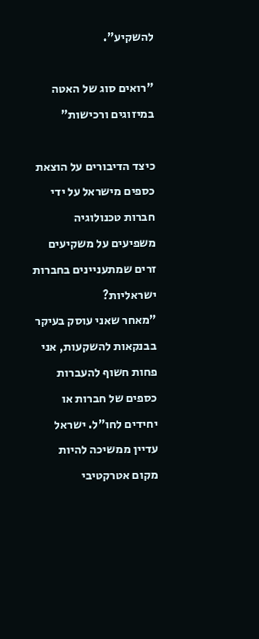להשקיע".

"רואים סוג של האטה במיזוגים ורכישות"

כיצד הדיבורים על הוצאת כספים מישראל על ידי חברות טכנולוגיה משפיעים על משקיעים זרים שמתעניינים בחברות ישראליות?
"מאחר שאני עוסק בעיקר בבנקאות להשקעות, אני פחות חשוף להעברות כספים של חברות או יחידים לחו"ל. ישראל עדיין ממשיכה להיות מקום אטרקטיבי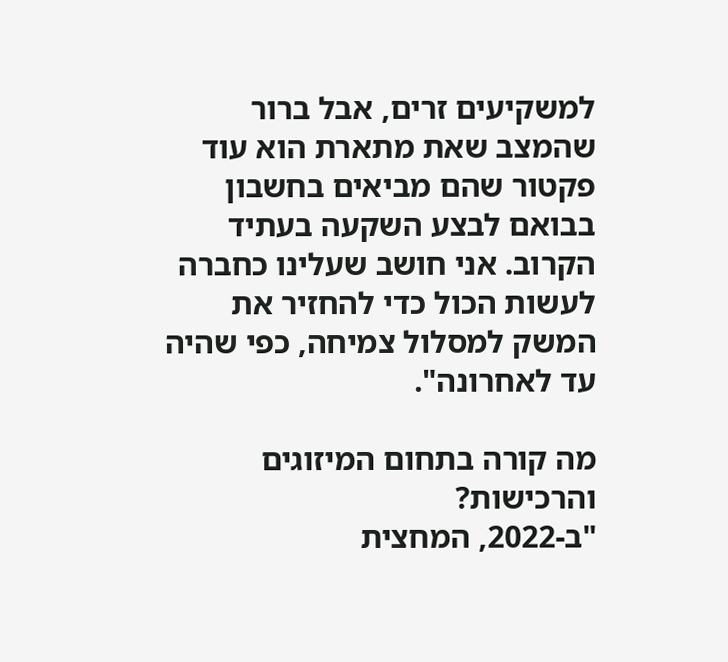למשקיעים זרים, אבל ברור שהמצב שאת מתארת הוא עוד פקטור שהם מביאים בחשבון בבואם לבצע השקעה בעתיד הקרוב. אני חושב שעלינו כחברה לעשות הכול כדי להחזיר את המשק למסלול צמיחה, כפי שהיה עד לאחרונה".

מה קורה בתחום המיזוגים והרכישות?
"ב-2022, המחצית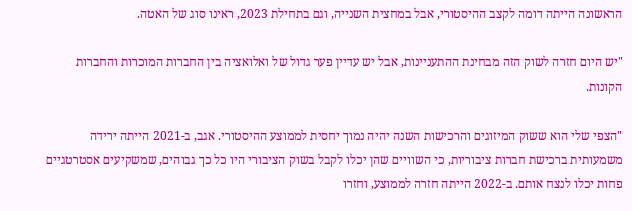הראשונה הייתה דומה לקצב ההיסטורי, אבל במחצית השנייה, וגם בתחילת 2023, ראינו סוג של האטה.

"יש היום חזרה לשוק הזה מבחינת ההתעניינות, אבל יש עדיין פער גדול של ואלואציה בין החברות המוכרות והחברות הקונות.

"הצפי שלי הוא ששוק המיזוגים והרכישות השנה יהיה נמוך יחסית לממוצע ההיסטורי. אגב, ב-2021 הייתה ירידה משמעותית ברכישת חברות ציבוריות, כי השוויים שהן יכלו לקבל בשוק הציבורי היו כל כך גבוהים, שמשקיעים אסטרטגיים פחות יכלו לנצח אותם. ב-2022 הייתה חזרה לממוצע, וחזרו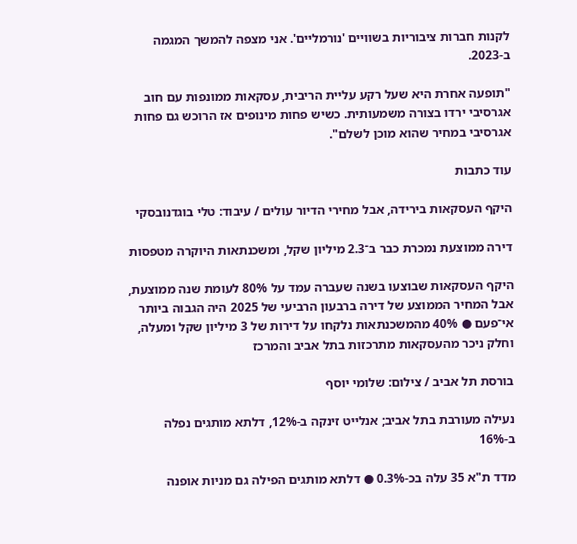לקנות חברות ציבוריות בשוויים 'נורמליים'. אני מצפה להמשך המגמה ב-2023.

"תופעה אחרת היא שעל רקע עליית הריבית, עסקאות ממונפות עם חוב אגרסיבי ירדו בצורה משמעותית. כשיש פחות מינופים אז הרוכש גם פחות אגרסיבי במחיר שהוא מוכן לשלם".

עוד כתבות

היקף העסקאות בירידה, אבל מחירי הדיור עולים / עיבוד: טלי בוגדנובסקי

דירה ממוצעת נמכרת כבר ב־2.3 מיליון שקל, ומשכנתאות היוקרה מטפסות

היקף העסקאות שבוצעו בשנה שעברה עמד על 80% לעומת שנה ממוצעת, אבל המחיר הממוצע של דירה ברבעון הרביעי של 2025 היה הגבוה ביותר אי־פעם ● 40% מהמשכנתאות נלקחו על דירות של 3 מיליון שקל ומעלה, וחלק ניכר מהעסקאות מתרכזות בתל אביב והמרכז

בורסת תל אביב / צילום: שלומי יוסף

נעילה מעורבת בתל אביב; אנלייט זינקה ב-12%, דלתא מותגים נפלה ב-16%

מדד ת"א 35 עלה בכ-0.3% ● דלתא מותגים הפילה גם מניות אופנה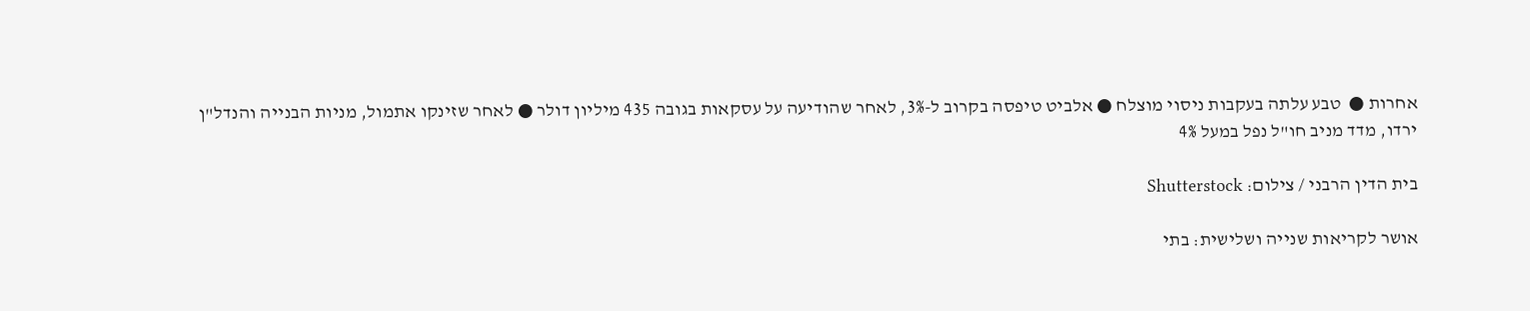אחרות ●  טבע עלתה בעקבות ניסוי מוצלח ● אלביט טיפסה בקרוב ל-3%, לאחר שהודיעה על עסקאות בגובה 435 מיליון דולר ● לאחר שזינקו אתמול, מניות הבנייה והנדל"ן ירדו, מדד מניב חו"ל נפל במעל 4%

בית הדין הרבני / צילום: Shutterstock

אושר לקריאות שנייה ושלישית: בתי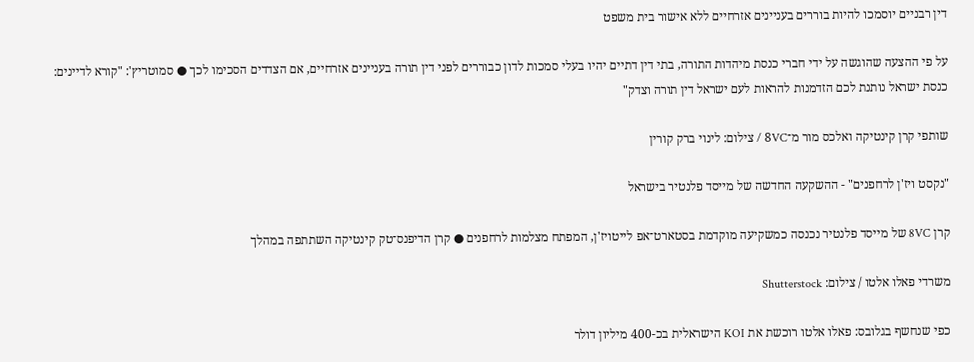דין רבניים יוסמכו להיות בוררים בעניינים אזרחיים ללא אישור בית משפט

על פי ההצעה שהוגשה על ידי חברי כנסת מיהדות התורה, בתי דין דתיים יהיו בעלי סמכות לדון כבוררים לפני דין תורה בעניינים אזרחיים, אם הצדדים הסכימו לכך ● סמוטריץ': "קורא לדיינים: כנסת ישראל נותנת לכם הזדמנות להראות לעם ישראל דין תורה וצדק"

שותפי קרן קינטיקה ואלכס מור מ־8VC / צילום: לינוי ברק קורין

"נקסט ויז'ן לרחפנים" - ההשקעה החדשה של מייסד פלנטיר בישראל

קרן 8VC של מייסד פלנטיר נכנסה כמשקיעה מוקדמת בסטארט־אפ לייטויז'ן, המפתח מצלמות לרחפנים ● קרן הדיפנס־טק קינטיקה השתתפה במהלך

משרדי פאלו אלטו / צילום: Shutterstock

כפי שנחשף בגלובס: פאלו אלטו רוכשת את KOI הישראלית בכ-400 מיליון דולר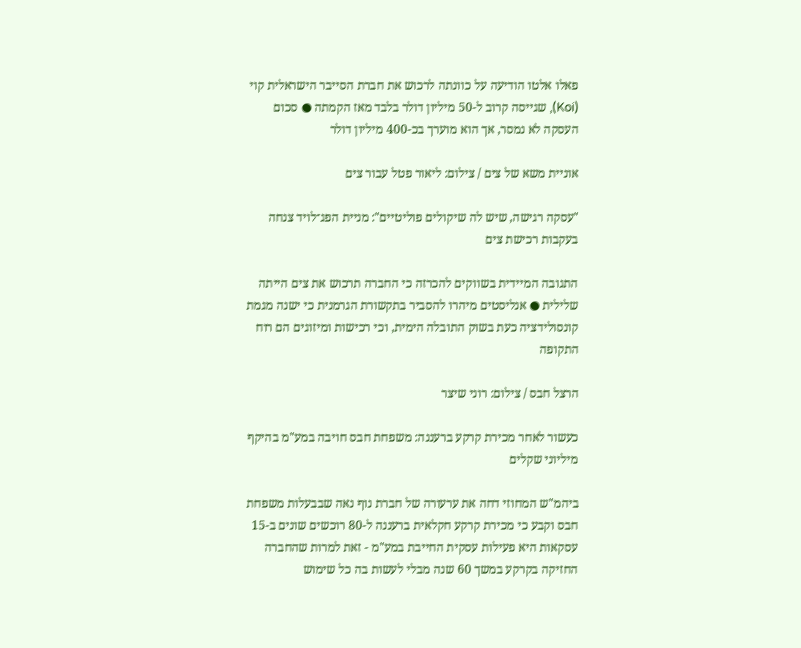פאלו אלטו הודיעה על כוונתה לרכוש את חברת הסייבר הישראלית קוי (Koi), שגייסה קרוב ל-50 מיליון דולר בלבד מאז הקמתה ● סכום העסקה לא נמסר, אך הוא מוערך בכ-400 מיליון דולר

אוניית משא של צים / צילום: ליאור פטל עבור צים

"עסקה רגישה, שיש לה שיקולים פוליטיים": מניית הפג־לויד צנחה בעקבות רכישת צים

התגובה המיידית בשווקים להכרזה כי החברה תרכוש את צים הייתה שלילית ● אנליסטים מיהרו להסביר בתקשורת הגרמנית כי ישנה מגמת קונסולידציה כעת בשוק התובלה הימית, וכי רכישות ומיזוגים הם רוח התקופה

הרצל חבס / צילום: רוני שיצר

כעשור לאחר מכירת קרקע ברעננה: משפחת חבס חויבה במע"מ בהיקף מיליוני שקלים

ביהמ"ש המחוזי דחה את ערעורה של חברת נוף נאה שבבעלות משפחת חבס וקבע כי מכירת קרקע חקלאית ברעננה ל-80 רוכשים שונים ב-15 עסקאות היא פעילות עסקית החייבת במע"מ - זאת למרות שהחברה החזיקה בקרקע במשך 60 שנה מבלי לעשות בה כל שימוש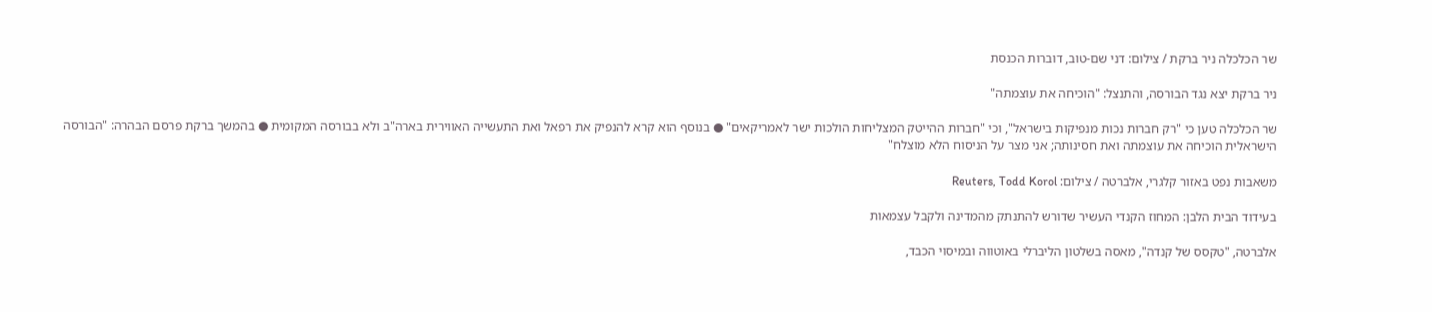שר הכלכלה ניר ברקת / צילום: דני שם-טוב, דוברות הכנסת

ניר ברקת יצא נגד הבורסה, והתנצל: "הוכיחה את עוצמתה"

שר הכלכלה טען כי "רק חברות נכות מנפיקות בישראל", וכי "חברות ההייטק המצליחות הולכות ישר לאמריקאים" ● בנוסף הוא קרא להנפיק את רפאל ואת התעשייה האווירית בארה"ב ולא בבורסה המקומית ● בהמשך ברקת פרסם הבהרה: "הבורסה הישראלית הוכיחה את עוצמתה ואת חסינותה; אני מצר על הניסוח הלא מוצלח"

משאבות נפט באזור קלגרי, אלברטה / צילום: Reuters, Todd Korol

בעידוד הבית הלבן: המחוז הקנדי העשיר שדורש להתנתק מהמדינה ולקבל עצמאות

אלברטה, "טקסס של קנדה", מאסה בשלטון הליברלי באוטווה ובמיסוי הכבד,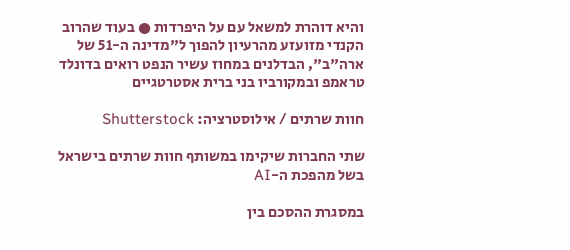והיא דוהרת למשאל עם על היפרדות ● בעוד שהרוב הקנדי מזועזע מהרעיון להפוך ל"מדינה ה-51 של ארה"ב", הבדלנים במחוז עשיר הנפט רואים בדונלד טראמפ ובמקורביו בני ברית אסטרטגיים

חוות שרתים / אילוסטרציה: Shutterstock

שתי החברות שיקימו במשותף חוות שרתים בישראל בשל מהפכת ה-AI

במסגרת ההסכם בין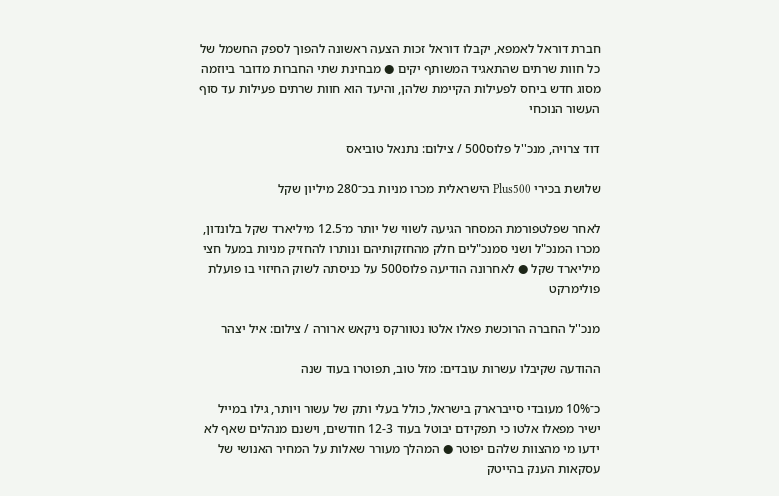חברת דוראל לאמפא, יקבלו דוראל זכות הצעה ראשונה להפוך לספק החשמל של כל חוות שרתים שהתאגיד המשותף יקים ● מבחינת שתי החברות מדובר ביוזמה מסוג חדש ביחס לפעילות הקיימת שלהן, והיעד הוא חוות שרתים פעילות עד סוף העשור הנוכחי

דוד צרויה, מנכ''ל פלוס500 / צילום: נתנאל טוביאס

שלושת בכירי Plus500 הישראלית מכרו מניות בכ־280 מיליון שקל

לאחר שפלטפורמת המסחר הגיעה לשווי של יותר מ־12.5 מיליארד שקל בלונדון, מכרו המנכ"ל ושני סמנכ"לים חלק מהחזקותיהם ונותרו להחזיק מניות במעל חצי מיליארד שקל ● לאחרונה הודיעה פלוס500 על כניסתה לשוק החיזוי בו פועלת פולימרקט

מנכ''ל החברה הרוכשת פאלו אלטו נטוורקס ניקאש ארורה / צילום: איל יצהר

ההודעה שקיבלו עשרות עובדים: מזל טוב, תפוטרו בעוד שנה

כ־10% מעובדי סייברארק בישראל, כולל בעלי ותק של עשור ויותר, גילו במייל ישיר מפאלו אלטו כי תפקידם יבוטל בעוד 12-3 חודשים, וישנם מנהלים שאף לא ידעו מי מהצוות שלהם יפוטר ● המהלך מעורר שאלות על המחיר האנושי של עסקאות הענק בהייטק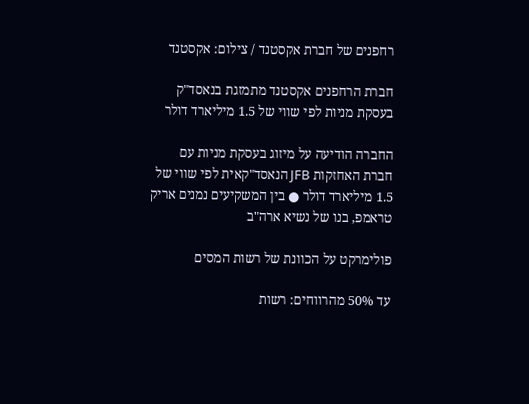רחפנים של חברת אקסטנד / צילום: אקסטנד

חברת הרחפנים אקסטנד מתמזגת בנאסד"ק בעסקת מניות לפי שווי של 1.5 מיליארד דולר

החברה הודיעה על מיזוג בעסקת מניות עם חברת האחזקות JFB הנאסד"קאית לפי שווי של 1.5 מיליארד דולר ● בין המשקיעים נמנים אריק טראמפ, בנו של נשיא ארה"ב

פולימרקט על הכוונת של רשות המסים

עד 50% מהרווחים: רשות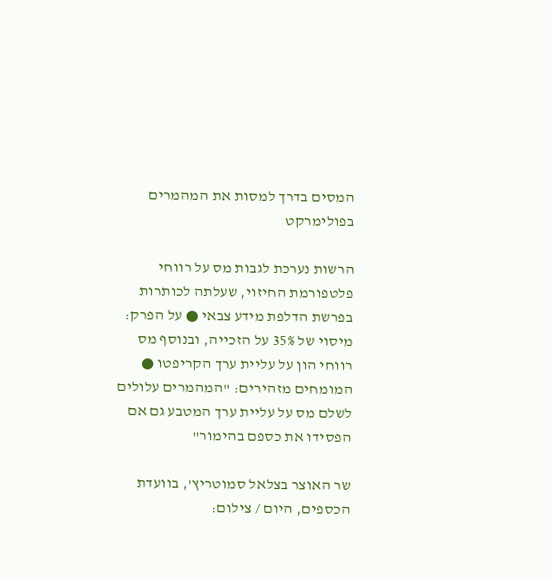המסים בדרך למסות את המהמרים בפולימרקט

הרשות נערכת לגבות מס על רווחי פלטפורמת החיזוי, שעלתה לכותרות בפרשת הדלפת מידע צבאי ● על הפרק: מיסוי של 35% על הזכייה, ובנוסף מס רווחי הון על עליית ערך הקריפטו ● המומחים מזהירים: "המהמרים עלולים לשלם מס על עליית ערך המטבע גם אם הפסידו את כספם בהימור"

שר האוצר בצלאל סמוטריץ', בוועדת הכספים, היום / צילום: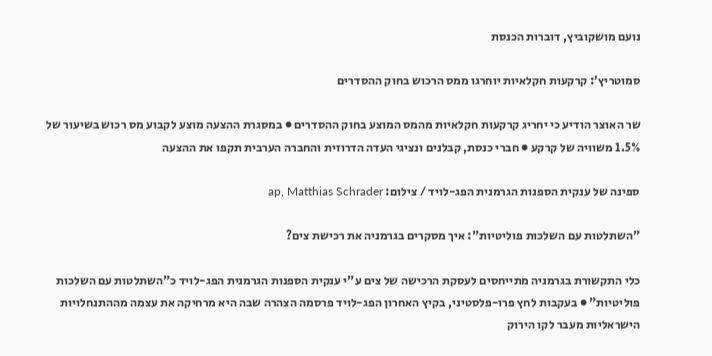נועם מושקוביץ, דוברות הכנסת

סמוטריץ’: קרקעות חקלאיות יוחרגו ממס הרכוש בחוק ההסדרים

שר האוצר הודיע כי יחריג קרקעות חקלאיות מהמס המוצע בחוק ההסדרים ● במסגרת ההצעה מוצע לקבוע מס רכוש בשיעור של 1.5% משוויה של קרקע ● חברי כנסת, קבלנים ונציגי העדה הדרוזית והחברה הערבית תקפו את ההצעה

ספינה של ענקית הספנות הגרמנית הפג-לויד / צילום: ap, Matthias Schrader

"השתלטות עם השלכות פוליטיות": איך מסקרים בגרמניה את רכישת צים?

כלי התקשורת בגרמניה מתייחסים לעסקת הרכישה של צים ע"י ענקית הספנות הגרמנית הפג-לויד כ"השתלטות עם השלכות פוליטיות" ● בעקבות לחץ פרו-פלסטיני, בקיץ האחרון הפג-לויד פרסמה הצהרה שבה היא מרחיקה את עצמה מההתנחלויות הישראליות מעבר לקו הירוק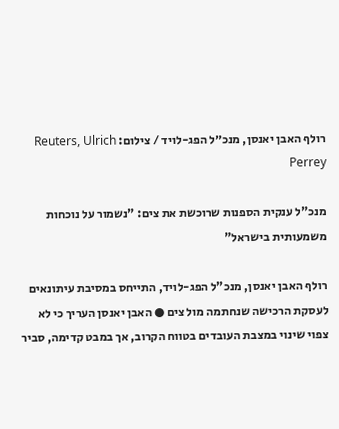רולף האבן יאנסן, מנכ״ל הפג-לויד / צילום: Reuters, Ulrich Perrey

מנכ"ל ענקית הספנות שרוכשת את צים: "נשמור על נוכחות משמעותית בישראל"

רולף האבן יאנסן, מנכ"ל הפג-לויד, התייחס במסיבת עיתונאים לעסקת הרכישה שנחתמה מול צים ● האבן יאנסן העריך כי לא צפוי שינוי במצבת העובדים בטווח הקרוב, אך במבט קדימה, סביר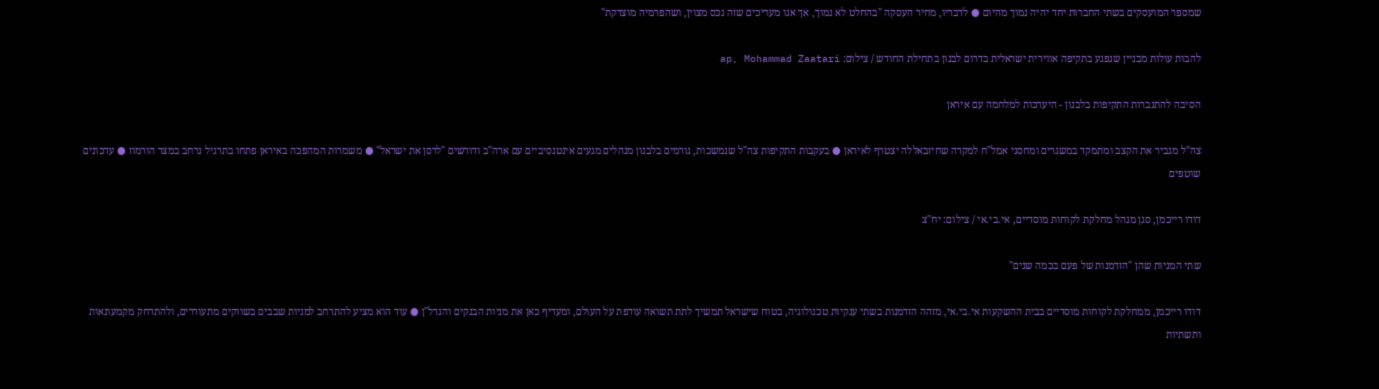שמספר המועסקים בשתי החברות יחד יהיה נמוך מהיום ● לדבריו, מחיר העסקה "בהחלט לא נמוך, אך אנו מעריכים שזה נכס מצוין, ושהפרמיה מוצדקת"

להבות עולות מבניין שנפגע בתקיפה אווירית ישראלית בדרום לבנון בתחילת החודש / צילום: ap, Mohammad Zaatari

הסיבה להתגברות התקיפות בלבנון - היערכות למלחמה עם איראן

צה"ל מגביר את הקצב ומתמקד במשגרים ומחסני אמל"ח למקרה שחיזבאללה יצטרף לאיראן ● בעקבות התקיפות צה"ל שנמשכות, גורמים בלבנון מנהלים מגעים אינטנסיביים עם ארה"ב ודורשים "לרסן את ישראל" ● משמרות המהפכה באיראן פתחו בתרגיל נרחב במצר הורמוז ● עדכונים שוטפים

דודו רייכמן, סגן מנהל מחלקת לקוחות מוסדיים, אי.בי.אי / צילום: יח''צ

שתי המניות שהן "הזדמנות של פעם בכמה שנים"

דודו רייכמן, ממחלקת לקוחות מוסדיים בבית ההשקעות אי.בי.אי, מזהה הזדמנות בשתי ענקיות טכנולוגיה, בטוח שישראל תמשיך לתת תשואה עודפת על העולם, ומעדיף כאן את מניות הבנקים והנדל"ן ● עוד הוא מציע להתרחב למניות שבבים בשווקים מתעוררים, ולהתרחק מקמעונאות ותשתיות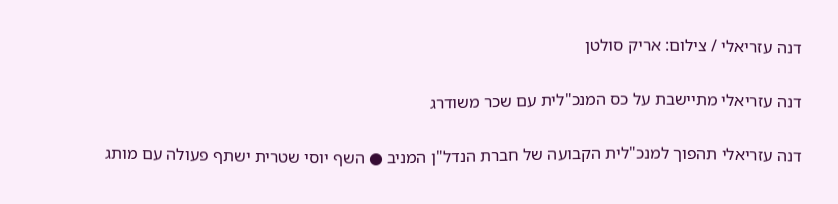דנה עזריאלי / צילום: אריק סולטן

דנה עזריאלי מתיישבת על כס המנכ"לית עם שכר משודרג

דנה עזריאלי תהפוך למנכ"לית הקבועה של חברת הנדל"ן המניב ● השף יוסי שטרית ישתף פעולה עם מותג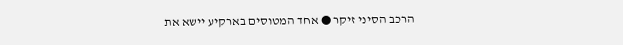הרכב הסיני זיקר ● אחד המטוסים בארקיע יישא את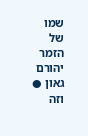שמו של הזמר יהורם גאון ● וזה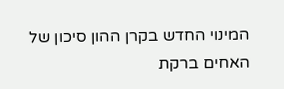המינוי החדש בקרן ההון סיכון של האחים ברקת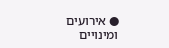● אירועים ומינויים